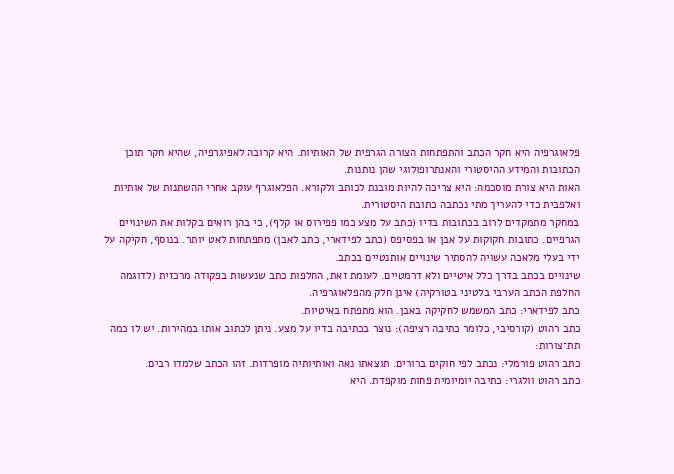פלאוגרפיה היא חקר הכתב והתפתחות הצורה הגרפית של האותיות. היא קרובה לאפיגרפיה, שהיא חקר תוכן הכתובות והמידע ההיסטורי והאנתרופולוגי שהן נותנות.
האות היא צורת מוסכמה: היא צריכה להיות מובנת לכותב ולקורא. הפלאוגרף עוקב אחרי ההשתנות של אותיות ואלפבית כדי להעריך מתי נכתבה כתובת היסטורית.
במחקר מתמקדים לרוב בכתובות בדיו (כתב על מצע כמו פפירוס או קלף), כי בהן רואים בקלות את השינויים הגרפיים. כתובות חקוקות על אבן או בפסיפס (כתב לפידארי, כתב לאבן) מתפתחות לאט יותר. בנוסף, חקיקה על ידי בעלי מלאכה עשויה להסתיר שינויים אותנטיים בכתב.
שינויים בכתב בדרך כלל איטיים ולא דרמטיים. לעומת זאת, החלפות כתב שנעשות בפקודה מרכזית (לדוגמה החלפת הכתב הערבי בלטיני בטורקיה) אינן חלק מהפלאוגרפיה.
כתב לפידארי: כתב המשמש לחקיקה באבן. הוא מתפתח באיטיות.
כתב רהוט (קורסיבי, כלומר כתיבה רציפה): נוצר בכתיבה בדיו על מצע. ניתן לכתוב אותו במהירות. יש לו כמה תת־צורות:
כתב רהוט פורמלי: נכתב לפי חוקים ברורים. תוצאתו נאה ואותיותיה מופרדות. זהו הכתב שלמדו רבים.
כתב רהוט וולגרי: כתיבה יומיומית פחות מוקפדת. היא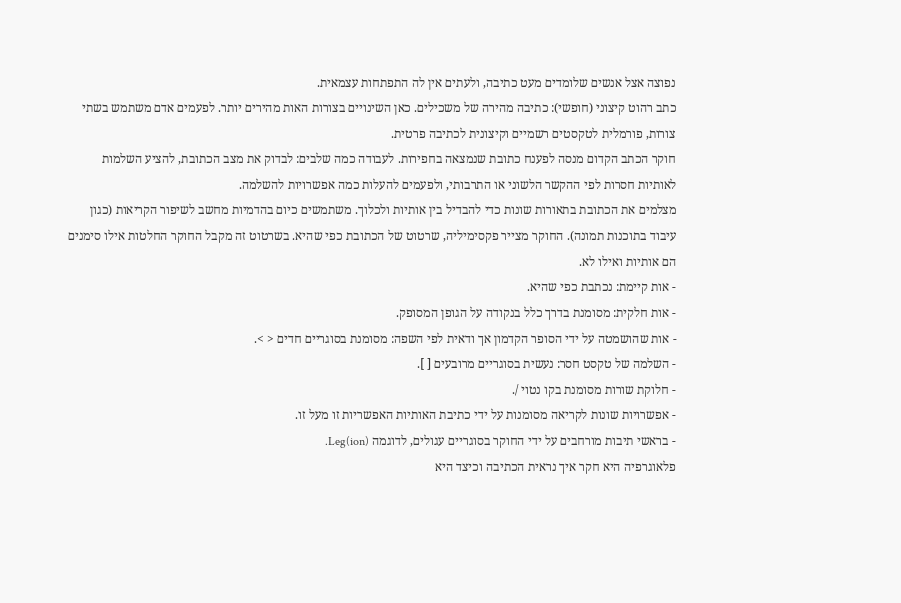נפוצה אצל אנשים שלומדים מעט כתיבה, ולעתים אין לה התפתחות עצמאית.
כתב רהוט קיצוני (חופשי): כתיבה מהירה של משכילים. כאן השינויים בצורות האות מהירים יותר. לפעמים אדם משתמש בשתי צורות, פורמלית לטקסטים רשמיים וקיצונית לכתיבה פרטית.
חוקר הכתב הקדום מנסה לפענח כתובת שנמצאה בחפירות. לעבודה כמה שלבים: לבדוק את מצב הכתובת, להציע השלמות לאותיות חסרות לפי ההקשר הלשוני או התרבותי, ולפעמים להעלות כמה אפשרויות להשלמה.
מצלמים את הכתובת בתאורות שונות כדי להבדיל בין אותיות ולכלוך. משתמשים כיום בהדמיות מחשב לשיפור הקריאות (כגון עיבוד בתוכנות תמונה). החוקר מצייר פקסימיליה, שרטוט של הכתובת כפי שהיא. בשרטוט זה מקבל החוקר החלטות אילו סימנים הם אותיות ואילו לא.
- אות קיימת: נכתבת כפי שהיא.
- אות חלקית: מסומנת בדרך כלל בנקודה על הגופן המסופק.
- אות שהושמטה על ידי הסופר הקדמון אך ודאית לפי השפה: מסומנת בסוגריים חדים < >.
- השלמה של טקסט חסר: נעשית בסוגריים מרובעים [ ].
- חלוקת שורות מסומנת בקו נטוי /.
- אפשרויות שונות לקריאה מסומנות על ידי כתיבת האותיות האפשריות זו מעל זו.
- בראשי תיבות מורחבים על ידי החוקר בסוגריים עגולים, לדוגמה (Leg(ion.
פלאוגרפיה היא חקר איך נראית הכתיבה וכיצד היא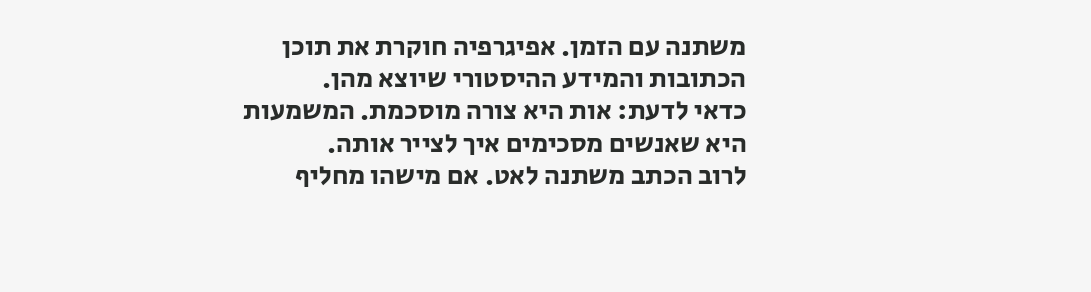משתנה עם הזמן. אפיגרפיה חוקרת את תוכן הכתובות והמידע ההיסטורי שיוצא מהן.
כדאי לדעת: אות היא צורה מוסכמת. המשמעות היא שאנשים מסכימים איך לצייר אותה.
לרוב הכתב משתנה לאט. אם מישהו מחליף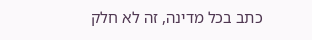כתב בכל מדינה, זה לא חלק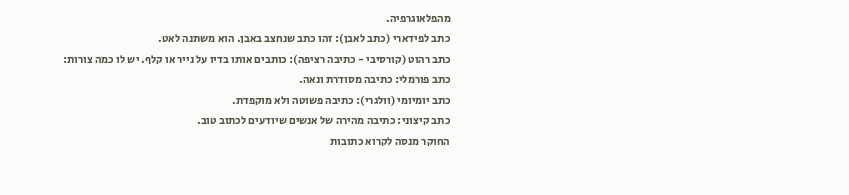מהפלאוגרפיה.
כתב לפידארי (כתב לאבן): זהו כתב שנחצב באבן. הוא משתנה לאט.
כתב רהוט (קורסיבי - כתיבה רציפה): כותבים אותו בדיו על נייר או קלף. יש לו כמה צורות:
כתב פורמלי: כתיבה מסודרת ונאה.
כתב יומיומי (וולגרי): כתיבה פשוטה ולא מוקפדת.
כתב קיצוני: כתיבה מהירה של אנשים שיודעים לכתוב טוב.
החוקר מנסה לקרוא כתובות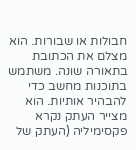חבולות או שבורות. הוא מצלם את הכתובת בתאורה שונה. משתמש בתוכנות מחשב כדי להבהיר אותיות. הוא מצייר העתק נקרא פקסימיליה (העתק של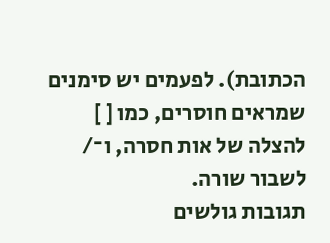הכתובת). לפעמים יש סימנים שמראים חוסרים, כמו [ ] להצלה של אות חסרה, ו־/ לשבור שורה.
תגובות גולשים